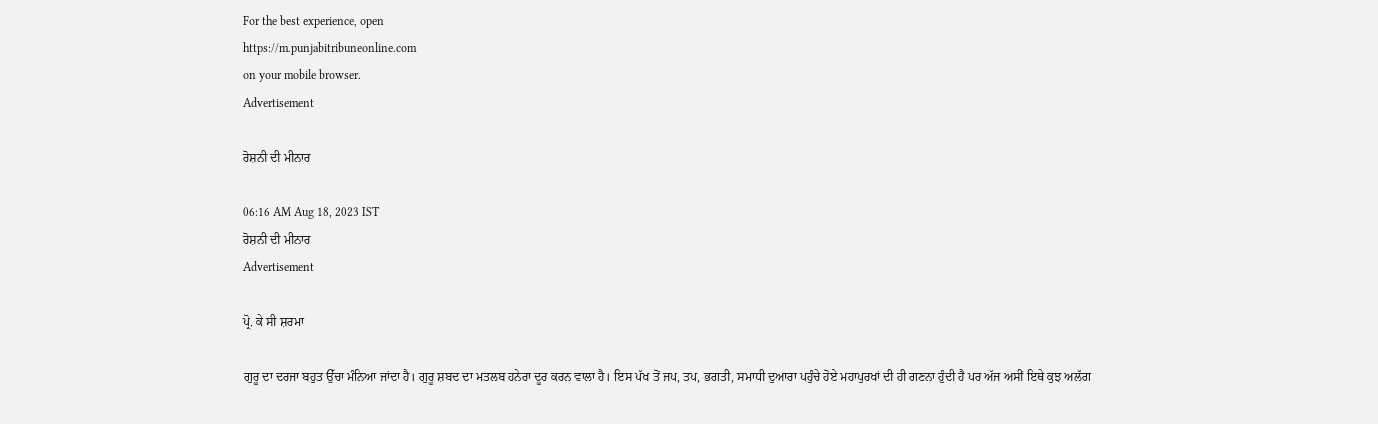For the best experience, open
https://m.punjabitribuneonline.com
on your mobile browser.
Advertisement

ਰੋਸ਼ਨੀ ਦੀ ਮੀਨਾਰ

06:16 AM Aug 18, 2023 IST
ਰੋਸ਼ਨੀ ਦੀ ਮੀਨਾਰ
Advertisement

ਪ੍ਰੋ. ਕੇ ਸੀ ਸ਼ਰਮਾ

ਗੁਰੂ ਦਾ ਦਰਜਾ ਬਹੁਤ ਉੱਚਾ ਮੰਨਿਆ ਜਾਂਦਾ ਹੈ। ਗੁਰੂ ਸ਼ਬਦ ਦਾ ਮਤਲਬ ਹਨੇਰਾ ਦੂਰ ਕਰਨ ਵਾਲਾ ਹੈ। ਇਸ ਪੱਖ ਤੋਂ ਜਪ, ਤਪ, ਭਗਤੀ, ਸਮਾਧੀ ਦੁਆਰਾ ਪਹੁੰਚੇ ਹੋਏ ਮਹਾਪੁਰਖਾਂ ਦੀ ਹੀ ਗਣਨਾ ਹੁੰਦੀ ਹੈ ਪਰ ਅੱਜ ਅਸੀਂ ਇਥੇ ਕੁਝ ਅਲੱਗ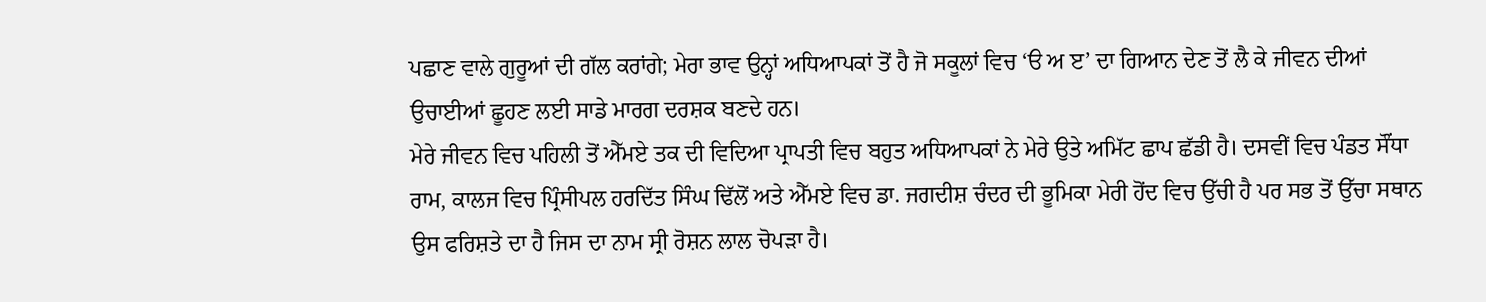ਪਛਾਣ ਵਾਲੇ ਗੁਰੂਆਂ ਦੀ ਗੱਲ ਕਰਾਂਗੇ; ਮੇਰਾ ਭਾਵ ਉਨ੍ਹਾਂ ਅਧਿਆਪਕਾਂ ਤੋਂ ਹੈ ਜੋ ਸਕੂਲਾਂ ਵਿਚ ‘ੳ ਅ ੲ’ ਦਾ ਗਿਆਨ ਦੇਣ ਤੋਂ ਲੈ ਕੇ ਜੀਵਨ ਦੀਆਂ ਉਚਾਈਆਂ ਛੂਹਣ ਲਈ ਸਾਡੇ ਮਾਰਗ ਦਰਸ਼ਕ ਬਣਦੇ ਹਨ।
ਮੇਰੇ ਜੀਵਨ ਵਿਚ ਪਹਿਲੀ ਤੋਂ ਐੱਮਏ ਤਕ ਦੀ ਵਿਦਿਆ ਪ੍ਰਾਪਤੀ ਵਿਚ ਬਹੁਤ ਅਧਿਆਪਕਾਂ ਨੇ ਮੇਰੇ ਉਤੇ ਅਮਿੱਟ ਛਾਪ ਛੱਡੀ ਹੈ। ਦਸਵੀਂ ਵਿਚ ਪੰਡਤ ਸੌਂਧਾ ਰਾਮ, ਕਾਲਜ ਵਿਚ ਪ੍ਰਿੰਸੀਪਲ ਹਰਦਿੱਤ ਸਿੰਘ ਢਿੱਲੋਂ ਅਤੇ ਐੱਮਏ ਵਿਚ ਡਾ. ਜਗਦੀਸ਼ ਚੰਦਰ ਦੀ ਭੂਮਿਕਾ ਮੇਰੀ ਹੋਂਦ ਵਿਚ ਉੱਚੀ ਹੈ ਪਰ ਸਭ ਤੋਂ ਉੱਚਾ ਸਥਾਨ ਉਸ ਫਰਿਸ਼ਤੇ ਦਾ ਹੈ ਜਿਸ ਦਾ ਨਾਮ ਸ੍ਰੀ ਰੋਸ਼ਨ ਲਾਲ ਚੋਪੜਾ ਹੈ।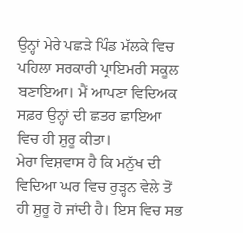ਉਨ੍ਹਾਂ ਮੇਰੇ ਪਛੜੇ ਪਿੰਡ ਮੱਲਕੇ ਵਿਚ ਪਹਿਲਾ ਸਰਕਾਰੀ ਪ੍ਰਾਇਮਰੀ ਸਕੂਲ ਬਣਾਇਆ। ਮੈਂ ਆਪਣਾ ਵਿਦਿਅਕ ਸਫ਼ਰ ਉਨ੍ਹਾਂ ਦੀ ਛਤਰ ਛਾਇਆ ਵਿਚ ਹੀ ਸ਼ੁਰੂ ਕੀਤਾ।
ਮੇਰਾ ਵਿਸ਼ਵਾਸ ਹੈ ਕਿ ਮਨੁੱਖ ਦੀ ਵਿਦਿਆ ਘਰ ਵਿਚ ਰੁੜ੍ਹਨ ਵੇਲੇ ਤੋਂ ਹੀ ਸ਼ੁਰੂ ਹੋ ਜਾਂਦੀ ਹੈ। ਇਸ ਵਿਚ ਸਭ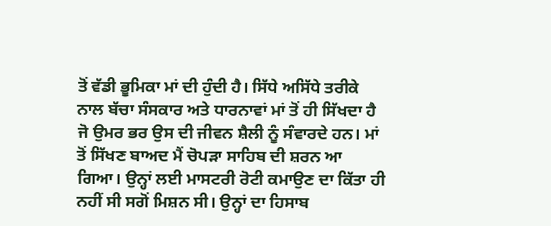ਤੋਂ ਵੱਡੀ ਭੂਮਿਕਾ ਮਾਂ ਦੀ ਹੁੰਦੀ ਹੈ। ਸਿੱਧੇ ਅਸਿੱਧੇ ਤਰੀਕੇ ਨਾਲ ਬੱਚਾ ਸੰਸਕਾਰ ਅਤੇ ਧਾਰਨਾਵਾਂ ਮਾਂ ਤੋਂ ਹੀ ਸਿੱਖਦਾ ਹੈ ਜੋ ਉਮਰ ਭਰ ਉਸ ਦੀ ਜੀਵਨ ਸ਼ੈਲੀ ਨੂੰ ਸੰਵਾਰਦੇ ਹਨ। ਮਾਂ ਤੋਂ ਸਿੱਖਣ ਬਾਅਦ ਮੈਂ ਚੋਪੜਾ ਸਾਹਿਬ ਦੀ ਸ਼ਰਨ ਆ ਗਿਆ। ਉਨ੍ਹਾਂ ਲਈ ਮਾਸਟਰੀ ਰੋਟੀ ਕਮਾਉਣ ਦਾ ਕਿੱਤਾ ਹੀ ਨਹੀਂ ਸੀ ਸਗੋਂ ਮਿਸ਼ਨ ਸੀ। ਉਨ੍ਹਾਂ ਦਾ ਹਿਸਾਬ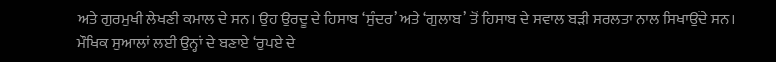ਅਤੇ ਗੁਰਮੁਖੀ ਲੇਖਣੀ ਕਮਾਲ ਦੇ ਸਨ। ਉਹ ਉਰਦੂ ਦੇ ਹਿਸਾਬ ‘ਸੁੰਦਰ’ ਅਤੇ ‘ਗੁਲਾਬ’ ਤੋਂ ਹਿਸਾਬ ਦੇ ਸਵਾਲ ਬੜੀ ਸਰਲਤਾ ਨਾਲ ਸਿਖਾਉਂਦੇ ਸਨ। ਮੌਖਿਕ ਸੁਆਲਾਂ ਲਈ ਉਨ੍ਹਾਂ ਦੇ ਬਣਾਏ ‘ਰੁਪਏ ਦੇ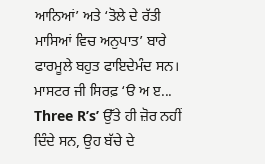ਆਨਿਆਂ’ ਅਤੇ ‘ਤੋਲੇ ਦੇ ਰੱਤੀ ਮਾਸਿਆਂ ਵਿਚ ਅਨੁਪਾਤ’ ਬਾਰੇ ਫਾਰਮੂਲੇ ਬਹੁਤ ਫਾਇਦੇਮੰਦ ਸਨ।
ਮਾਸਟਰ ਜੀ ਸਿਰਫ਼ ‘ੳ ਅ ੲ... Three R’s’ ਉੱਤੇ ਹੀ ਜ਼ੋਰ ਨਹੀਂ ਦਿੰਦੇ ਸਨ, ਉਹ ਬੱਚੇ ਦੇ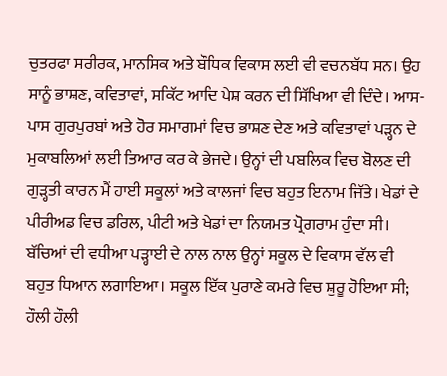ਚੁਤਰਫਾ ਸਰੀਰਕ, ਮਾਨਸਿਕ ਅਤੇ ਬੌਧਿਕ ਵਿਕਾਸ ਲਈ ਵੀ ਵਚਨਬੱਧ ਸਨ। ਉਹ ਸਾਨੂੰ ਭਾਸ਼ਣ, ਕਵਿਤਾਵਾਂ, ਸਕਿੱਟ ਆਦਿ ਪੇਸ਼ ਕਰਨ ਦੀ ਸਿੱਖਿਆ ਵੀ ਦਿੰਦੇ। ਆਸ-ਪਾਸ ਗੁਰਪੁਰਬਾਂ ਅਤੇ ਹੋਰ ਸਮਾਗਮਾਂ ਵਿਚ ਭਾਸ਼ਣ ਦੇਣ ਅਤੇ ਕਵਿਤਾਵਾਂ ਪੜ੍ਹਨ ਦੇ ਮੁਕਾਬਲਿਆਂ ਲਈ ਤਿਆਰ ਕਰ ਕੇ ਭੇਜਦੇ। ਉਨ੍ਹਾਂ ਦੀ ਪਬਲਿਕ ਵਿਚ ਬੋਲਣ ਦੀ ਗੁੜ੍ਹਤੀ ਕਾਰਨ ਮੈਂ ਹਾਈ ਸਕੂਲਾਂ ਅਤੇ ਕਾਲਜਾਂ ਵਿਚ ਬਹੁਤ ਇਨਾਮ ਜਿੱਤੇ। ਖੇਡਾਂ ਦੇ ਪੀਰੀਅਡ ਵਿਚ ਡਰਿਲ, ਪੀਟੀ ਅਤੇ ਖੇਡਾਂ ਦਾ ਨਿਯਮਤ ਪ੍ਰੋਗਰਾਮ ਹੁੰਦਾ ਸੀ।
ਬੱਚਿਆਂ ਦੀ ਵਧੀਆ ਪੜ੍ਹਾਈ ਦੇ ਨਾਲ ਨਾਲ ਉਨ੍ਹਾਂ ਸਕੂਲ ਦੇ ਵਿਕਾਸ ਵੱਲ ਵੀ ਬਹੁਤ ਧਿਆਨ ਲਗਾਇਆ। ਸਕੂਲ ਇੱਕ ਪੁਰਾਣੇ ਕਮਰੇ ਵਿਚ ਸ਼ੁਰੂ ਹੋਇਆ ਸੀ; ਹੌਲੀ ਹੌਲੀ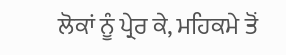ਲੋਕਾਂ ਨੂੰ ਪ੍ਰੇਰ ਕੇ, ਮਹਿਕਮੇ ਤੋਂ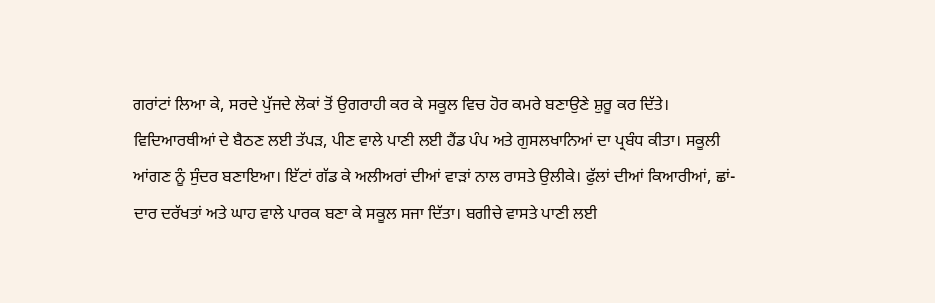ਗਰਾਂਟਾਂ ਲਿਆ ਕੇ, ਸਰਦੇ ਪੁੱਜਦੇ ਲੋਕਾਂ ਤੋਂ ਉਗਰਾਹੀ ਕਰ ਕੇ ਸਕੂਲ ਵਿਚ ਹੋਰ ਕਮਰੇ ਬਣਾਉਣੇ ਸ਼ੁਰੂ ਕਰ ਦਿੱਤੇ। ਵਿਦਿਆਰਥੀਆਂ ਦੇ ਬੈਠਣ ਲਈ ਤੱਪੜ, ਪੀਣ ਵਾਲੇ ਪਾਣੀ ਲਈ ਹੈਂਡ ਪੰਪ ਅਤੇ ਗੁਸਲਖਾਨਿਆਂ ਦਾ ਪ੍ਰਬੰਧ ਕੀਤਾ। ਸਕੂਲੀ ਆਂਗਣ ਨੂੰ ਸੁੰਦਰ ਬਣਾਇਆ। ਇੱਟਾਂ ਗੱਡ ਕੇ ਅਲੀਅਰਾਂ ਦੀਆਂ ਵਾੜਾਂ ਨਾਲ ਰਾਸਤੇ ਉਲੀਕੇ। ਫੁੱਲਾਂ ਦੀਆਂ ਕਿਆਰੀਆਂ, ਛਾਂ-ਦਾਰ ਦਰੱਖਤਾਂ ਅਤੇ ਘਾਹ ਵਾਲੇ ਪਾਰਕ ਬਣਾ ਕੇ ਸਕੂਲ ਸਜਾ ਦਿੱਤਾ। ਬਗੀਚੇ ਵਾਸਤੇ ਪਾਣੀ ਲਈ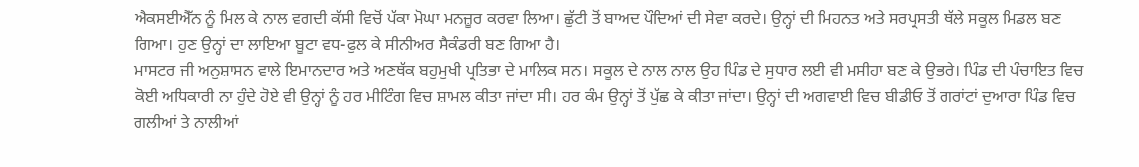ਐਕਸਈਐੱਨ ਨੂੰ ਮਿਲ ਕੇ ਨਾਲ ਵਗਦੀ ਕੱਸੀ ਵਿਚੋਂ ਪੱਕਾ ਮੋਘਾ ਮਨਜ਼ੂਰ ਕਰਵਾ ਲਿਆ। ਛੁੱਟੀ ਤੋਂ ਬਾਅਦ ਪੌਦਿਆਂ ਦੀ ਸੇਵਾ ਕਰਦੇ। ਉਨ੍ਹਾਂ ਦੀ ਮਿਹਨਤ ਅਤੇ ਸਰਪ੍ਰਸਤੀ ਥੱਲੇ ਸਕੂਲ ਮਿਡਲ ਬਣ ਗਿਆ। ਹੁਣ ਉਨ੍ਹਾਂ ਦਾ ਲਾਇਆ ਬੂਟਾ ਵਧ-ਫੁਲ ਕੇ ਸੀਨੀਅਰ ਸੈਕੰਡਰੀ ਬਣ ਗਿਆ ਹੈ।
ਮਾਸਟਰ ਜੀ ਅਨੁਸ਼ਾਸਨ ਵਾਲੇ ਇਮਾਨਦਾਰ ਅਤੇ ਅਣਥੱਕ ਬਹੁਮੁਖੀ ਪ੍ਰਤਿਭਾ ਦੇ ਮਾਲਿਕ ਸਨ। ਸਕੂਲ ਦੇ ਨਾਲ ਨਾਲ ਉਹ ਪਿੰਡ ਦੇ ਸੁਧਾਰ ਲਈ ਵੀ ਮਸੀਹਾ ਬਣ ਕੇ ਉਭਰੇ। ਪਿੰਡ ਦੀ ਪੰਚਾਇਤ ਵਿਚ ਕੋਈ ਅਧਿਕਾਰੀ ਨਾ ਹੁੰਦੇ ਹੋਏ ਵੀ ਉਨ੍ਹਾਂ ਨੂੰ ਹਰ ਮੀਟਿੰਗ ਵਿਚ ਸ਼ਾਮਲ ਕੀਤਾ ਜਾਂਦਾ ਸੀ। ਹਰ ਕੰਮ ਉਨ੍ਹਾਂ ਤੋਂ ਪੁੱਛ ਕੇ ਕੀਤਾ ਜਾਂਦਾ। ਉਨ੍ਹਾਂ ਦੀ ਅਗਵਾਈ ਵਿਚ ਬੀਡੀਓ ਤੋਂ ਗਰਾਂਟਾਂ ਦੁਆਰਾ ਪਿੰਡ ਵਿਚ ਗਲੀਆਂ ਤੇ ਨਾਲੀਆਂ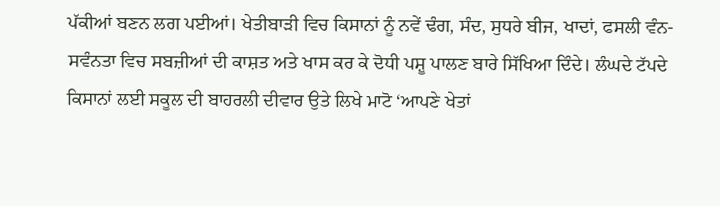ਪੱਕੀਆਂ ਬਣਨ ਲਗ ਪਈਆਂ। ਖੇਤੀਬਾੜੀ ਵਿਚ ਕਿਸਾਨਾਂ ਨੂੰ ਨਵੇਂ ਢੰਗ, ਸੰਦ, ਸੁਧਰੇ ਬੀਜ, ਖਾਦਾਂ, ਫਸਲੀ ਵੰਨ-ਸਵੰਨਤਾ ਵਿਚ ਸਬਜ਼ੀਆਂ ਦੀ ਕਾਸ਼ਤ ਅਤੇ ਖਾਸ ਕਰ ਕੇ ਦੋਧੀ ਪਸ਼ੂ ਪਾਲਣ ਬਾਰੇ ਸਿੱਖਿਆ ਦਿੰਦੇ। ਲੰਘਦੇ ਟੱਪਦੇ ਕਿਸਾਨਾਂ ਲਈ ਸਕੂਲ ਦੀ ਬਾਹਰਲੀ ਦੀਵਾਰ ਉਤੇ ਲਿਖੇ ਮਾਟੋ ‘ਆਪਣੇ ਖੇਤਾਂ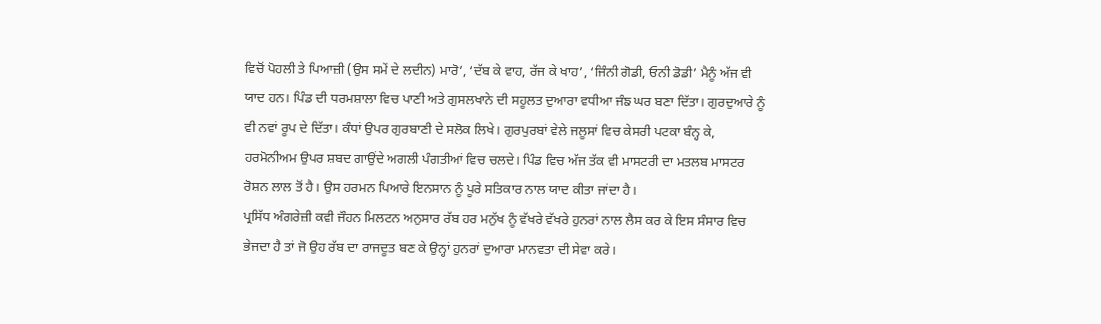ਵਿਚੋਂ ਪੋਹਲੀ ਤੇ ਪਿਆਜ਼ੀ (ਉਸ ਸਮੇਂ ਦੇ ਲਦੀਨ) ਮਾਰੋ’, ‘ਦੱਬ ਕੇ ਵਾਹ, ਰੱਜ ਕੇ ਖਾਹ’, ‘ਜਿੰਨੀ ਗੋਡੀ, ਓਨੀ ਡੋਡੀ’ ਮੈਨੂੰ ਅੱਜ ਵੀ ਯਾਦ ਹਨ। ਪਿੰਡ ਦੀ ਧਰਮਸ਼ਾਲਾ ਵਿਚ ਪਾਣੀ ਅਤੇ ਗੁਸਲਖਾਨੇ ਦੀ ਸਹੂਲਤ ਦੁਆਰਾ ਵਧੀਆ ਜੰਙ ਘਰ ਬਣਾ ਦਿੱਤਾ। ਗੁਰਦੁਆਰੇ ਨੂੰ ਵੀ ਨਵਾਂ ਰੂਪ ਦੇ ਦਿੱਤਾ। ਕੰਧਾਂ ਉਪਰ ਗੁਰਬਾਣੀ ਦੇ ਸਲੋਕ ਲਿਖੇ। ਗੁਰਪੁਰਬਾਂ ਵੇਲੇ ਜਲੂਸਾਂ ਵਿਚ ਕੇਸਰੀ ਪਟਕਾ ਬੰਨ੍ਹ ਕੇ, ਹਰਮੋਨੀਅਮ ਉਪਰ ਸ਼ਬਦ ਗਾਉਂਦੇ ਅਗਲੀ ਪੰਗਤੀਆਂ ਵਿਚ ਚਲਦੇ। ਪਿੰਡ ਵਿਚ ਅੱਜ ਤੱਕ ਵੀ ਮਾਸਟਰੀ ਦਾ ਮਤਲਬ ਮਾਸਟਰ ਰੋਸ਼ਨ ਲਾਲ ਤੋਂ ਹੈ। ਉਸ ਹਰਮਨ ਪਿਆਰੇ ਇਨਸਾਨ ਨੂੰ ਪੂਰੇ ਸਤਿਕਾਰ ਨਾਲ ਯਾਦ ਕੀਤਾ ਜਾਂਦਾ ਹੈ।
ਪ੍ਰਸਿੱਧ ਅੰਗਰੇਜ਼ੀ ਕਵੀ ਜੌਹਨ ਮਿਲਟਨ ਅਨੁਸਾਰ ਰੱਬ ਹਰ ਮਨੁੱਖ ਨੂੰ ਵੱਖਰੇ ਵੱਖਰੇ ਹੁਨਰਾਂ ਨਾਲ ਲੈਸ ਕਰ ਕੇ ਇਸ ਸੰਸਾਰ ਵਿਚ ਭੇਜਦਾ ਹੈ ਤਾਂ ਜੋ ਉਹ ਰੱਬ ਦਾ ਰਾਜਦੂਤ ਬਣ ਕੇ ਉਨ੍ਹਾਂ ਹੁਨਰਾਂ ਦੁਆਰਾ ਮਾਨਵਤਾ ਦੀ ਸੇਵਾ ਕਰੇ।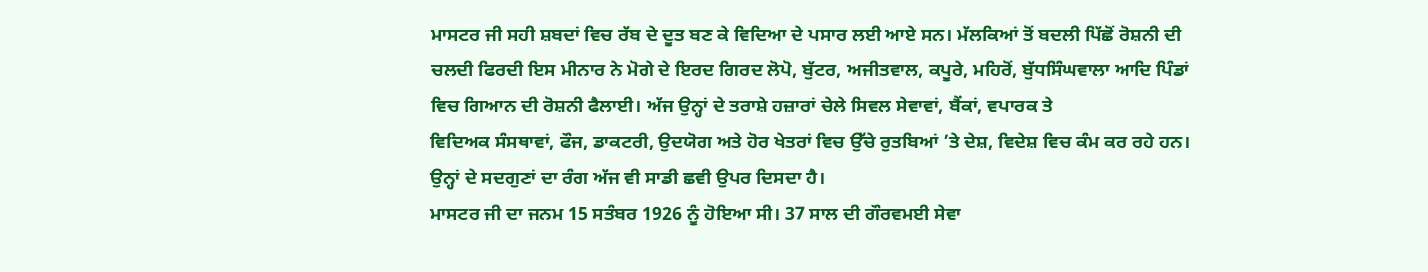ਮਾਸਟਰ ਜੀ ਸਹੀ ਸ਼ਬਦਾਂ ਵਿਚ ਰੱਬ ਦੇ ਦੂਤ ਬਣ ਕੇ ਵਿਦਿਆ ਦੇ ਪਸਾਰ ਲਈ ਆਏ ਸਨ। ਮੱਲਕਿਆਂ ਤੋਂ ਬਦਲੀ ਪਿੱਛੋਂ ਰੋਸ਼ਨੀ ਦੀ ਚਲਦੀ ਫਿਰਦੀ ਇਸ ਮੀਨਾਰ ਨੇ ਮੋਗੇ ਦੇ ਇਰਦ ਗਿਰਦ ਲੋਪੋ, ਬੁੱਟਰ, ਅਜੀਤਵਾਲ, ਕਪੂਰੇ, ਮਹਿਰੋਂ, ਬੁੱਧਸਿੰਘਵਾਲਾ ਆਦਿ ਪਿੰਡਾਂ ਵਿਚ ਗਿਆਨ ਦੀ ਰੋਸ਼ਨੀ ਫੈਲਾਈ। ਅੱਜ ਉਨ੍ਹਾਂ ਦੇ ਤਰਾਸ਼ੇ ਹਜ਼ਾਰਾਂ ਚੇਲੇ ਸਿਵਲ ਸੇਵਾਵਾਂ, ਬੈਂਕਾਂ, ਵਪਾਰਕ ਤੇ
ਵਿਦਿਅਕ ਸੰਸਥਾਵਾਂ, ਫੌਜ, ਡਾਕਟਰੀ, ਉਦਯੋਗ ਅਤੇ ਹੋਰ ਖੇਤਰਾਂ ਵਿਚ ਉੱਚੇ ਰੁਤਬਿਆਂ ’ਤੇ ਦੇਸ਼, ਵਿਦੇਸ਼ ਵਿਚ ਕੰਮ ਕਰ ਰਹੇ ਹਨ। ਉਨ੍ਹਾਂ ਦੇ ਸਦਗੁਣਾਂ ਦਾ ਰੰਗ ਅੱਜ ਵੀ ਸਾਡੀ ਛਵੀ ਉਪਰ ਦਿਸਦਾ ਹੈ।
ਮਾਸਟਰ ਜੀ ਦਾ ਜਨਮ 15 ਸਤੰਬਰ 1926 ਨੂੰ ਹੋਇਆ ਸੀ। 37 ਸਾਲ ਦੀ ਗੌਰਵਮਈ ਸੇਵਾ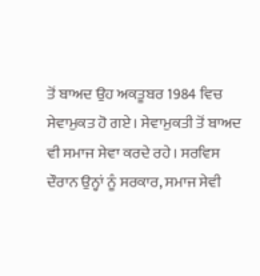ਤੋਂ ਬਾਅਦ ਉਹ ਅਕਤੂਬਰ 1984 ਵਿਚ ਸੇਵਾਮੁਕਤ ਹੋ ਗਏ। ਸੇਵਾਮੁਕਤੀ ਤੋਂ ਬਾਅਦ ਵੀ ਸਮਾਜ ਸੇਵਾ ਕਰਦੇ ਰਹੇ। ਸਰਵਿਸ ਦੌਰਾਨ ਉਨ੍ਹਾਂ ਨੂੰ ਸਰਕਾਰ, ਸਮਾਜ ਸੇਵੀ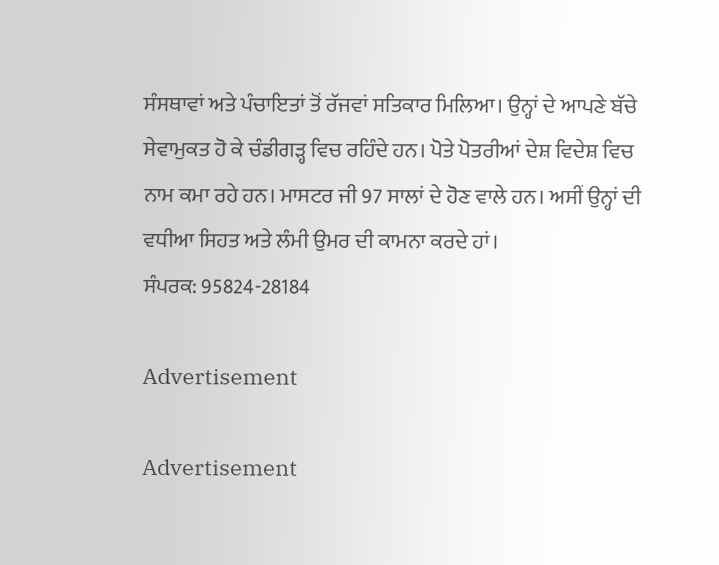ਸੰਸਥਾਵਾਂ ਅਤੇ ਪੰਚਾਇਤਾਂ ਤੋਂ ਰੱਜਵਾਂ ਸਤਿਕਾਰ ਮਿਲਿਆ। ਉਨ੍ਹਾਂ ਦੇ ਆਪਣੇ ਬੱਚੇ ਸੇਵਾਮੁਕਤ ਹੋ ਕੇ ਚੰਡੀਗੜ੍ਹ ਵਿਚ ਰਹਿੰਦੇ ਹਨ। ਪੋਤੇ ਪੋਤਰੀਆਂ ਦੇਸ਼ ਵਿਦੇਸ਼ ਵਿਚ ਨਾਮ ਕਮਾ ਰਹੇ ਹਨ। ਮਾਸਟਰ ਜੀ 97 ਸਾਲਾਂ ਦੇ ਹੋਣ ਵਾਲੇ ਹਨ। ਅਸੀਂ ਉਨ੍ਹਾਂ ਦੀ ਵਧੀਆ ਸਿਹਤ ਅਤੇ ਲੰਮੀ ਉਮਰ ਦੀ ਕਾਮਨਾ ਕਰਦੇ ਹਾਂ।
ਸੰਪਰਕ: 95824-28184

Advertisement

Advertisement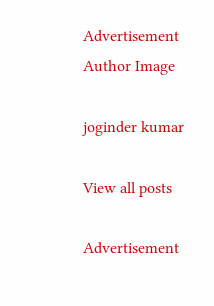Advertisement
Author Image

joginder kumar

View all posts

Advertisement